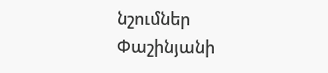նշումներ
Փաշինյանի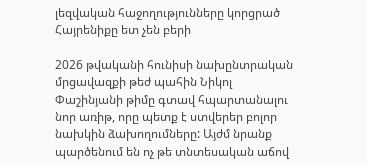լեզվական հաջողությունները կորցրած Հայրենիքը ետ չեն բերի

2026 թվականի հունիսի նախընտրական մրցավազքի թեժ պահին Նիկոլ Փաշինյանի թիմը գտավ հպարտանալու նոր առիթ, որը պետք է ստվերեր բոլոր նախկին ձախողումները: Այժմ նրանք պարծենում են ոչ թե տնտեսական աճով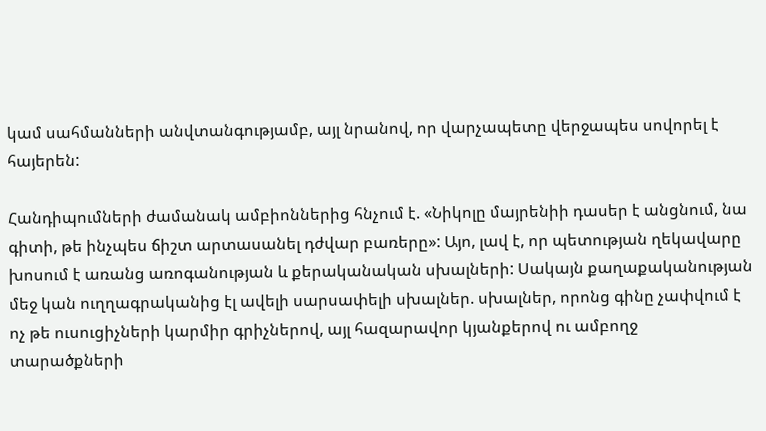կամ սահմանների անվտանգությամբ, այլ նրանով, որ վարչապետը վերջապես սովորել է հայերեն:

Հանդիպումների ժամանակ ամբիոններից հնչում է. «Նիկոլը մայրենիի դասեր է անցնում, նա գիտի, թե ինչպես ճիշտ արտասանել դժվար բառերը»: Այո, լավ է, որ պետության ղեկավարը խոսում է առանց առոգանության և քերականական սխալների: Սակայն քաղաքականության մեջ կան ուղղագրականից էլ ավելի սարսափելի սխալներ. սխալներ, որոնց գինը չափվում է ոչ թե ուսուցիչների կարմիր գրիչներով, այլ հազարավոր կյանքերով ու ամբողջ տարածքների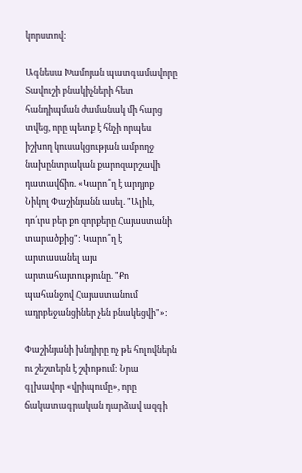կորստով:

Ագնեսա Խամոյան պատգամավորը Տավուշի բնակիչների հետ հանդիպման ժամանակ մի հարց տվեց, որը պետք է հնչի որպես իշխող կուսակցության ամբողջ նախընտրական քարոզարշավի դատավճիռ. «Կարո՞ղ է արդյոք Նիկոլ Փաշինյանն ասել. "Ալիև, դո՛ւրս բեր քո զորքերը Հայաստանի տարածքից": Կարո՞ղ է արտասանել այս արտահայտությունը. "Քո պահանջով Հայաստանում ադրբեջանցիներ չեն բնակեցվի"»:

Փաշինյանի խնդիրը ոչ թե հոլովներն ու շեշտերն է շփոթում: Նրա գլխավոր «վրիպումը», որը ճակատագրական դարձավ ազգի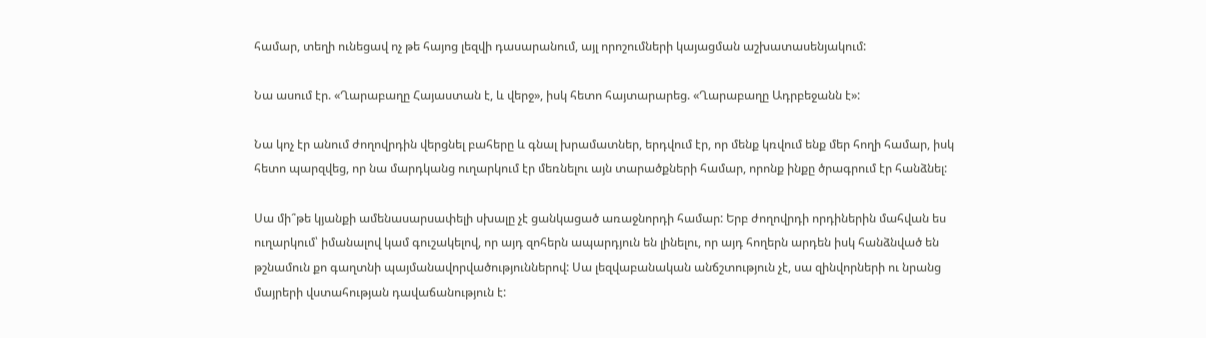համար, տեղի ունեցավ ոչ թե հայոց լեզվի դասարանում, այլ որոշումների կայացման աշխատասենյակում:

Նա ասում էր. «Ղարաբաղը Հայաստան է, և վերջ», իսկ հետո հայտարարեց. «Ղարաբաղը Ադրբեջանն է»:

Նա կոչ էր անում ժողովրդին վերցնել բահերը և գնալ խրամատներ, երդվում էր, որ մենք կռվում ենք մեր հողի համար, իսկ հետո պարզվեց, որ նա մարդկանց ուղարկում էր մեռնելու այն տարածքների համար, որոնք ինքը ծրագրում էր հանձնել:

Սա մի՞թե կյանքի ամենասարսափելի սխալը չէ ցանկացած առաջնորդի համար: Երբ ժողովրդի որդիներին մահվան ես ուղարկում՝ իմանալով կամ գուշակելով, որ այդ զոհերն ապարդյուն են լինելու, որ այդ հողերն արդեն իսկ հանձնված են թշնամուն քո գաղտնի պայմանավորվածություններով: Սա լեզվաբանական անճշտություն չէ, սա զինվորների ու նրանց մայրերի վստահության դավաճանություն է: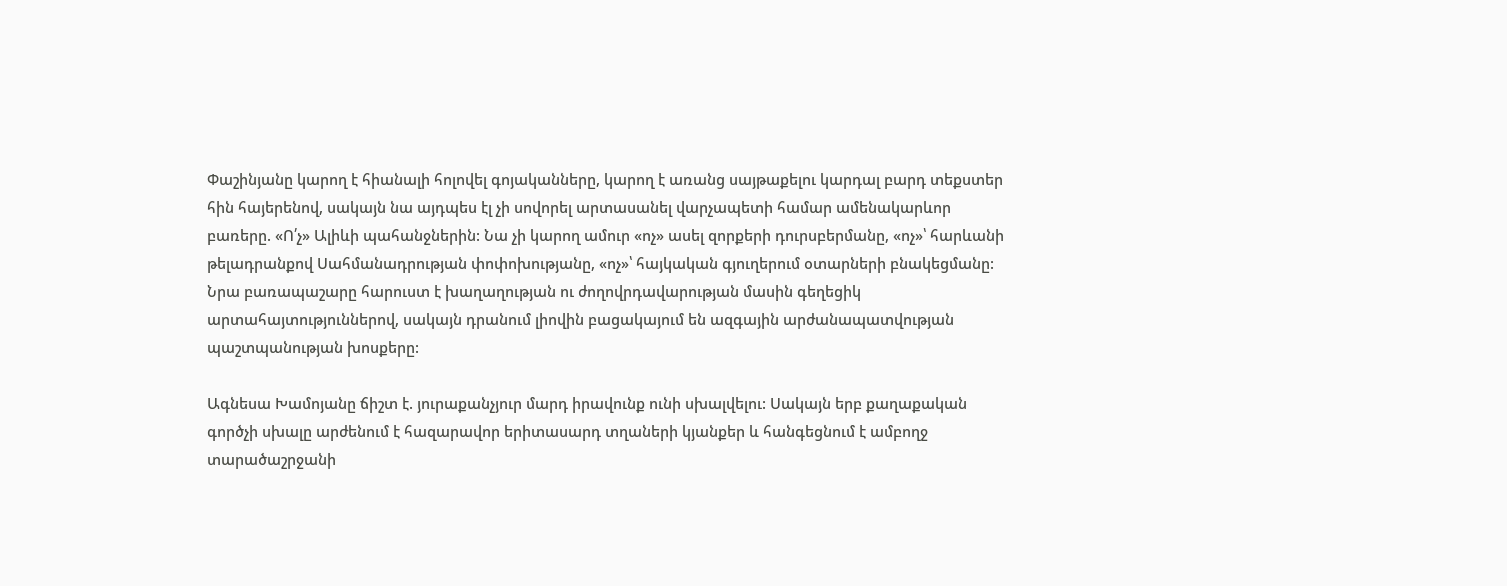Փաշինյանը կարող է հիանալի հոլովել գոյականները, կարող է առանց սայթաքելու կարդալ բարդ տեքստեր հին հայերենով, սակայն նա այդպես էլ չի սովորել արտասանել վարչապետի համար ամենակարևոր բառերը. «Ո՛չ» Ալիևի պահանջներին: Նա չի կարող ամուր «ոչ» ասել զորքերի դուրսբերմանը, «ոչ»՝ հարևանի թելադրանքով Սահմանադրության փոփոխությանը, «ոչ»՝ հայկական գյուղերում օտարների բնակեցմանը: Նրա բառապաշարը հարուստ է խաղաղության ու ժողովրդավարության մասին գեղեցիկ արտահայտություններով, սակայն դրանում լիովին բացակայում են ազգային արժանապատվության պաշտպանության խոսքերը:

Ագնեսա Խամոյանը ճիշտ է. յուրաքանչյուր մարդ իրավունք ունի սխալվելու: Սակայն երբ քաղաքական գործչի սխալը արժենում է հազարավոր երիտասարդ տղաների կյանքեր և հանգեցնում է ամբողջ տարածաշրջանի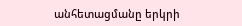անհետացմանը երկրի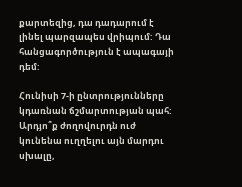քարտեզից, դա դադարում է լինել պարզապես վրիպում: Դա հանցագործություն է ապագայի դեմ:

Հունիսի 7-ի ընտրությունները կդառնան ճշմարտության պահ: Արդյո՞ք ժողովուրդն ուժ կունենա ուղղելու այն մարդու սխալը,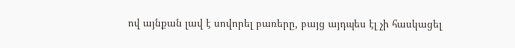ով այնքան լավ է սովորել բառերը, բայց այդպես էլ չի հասկացել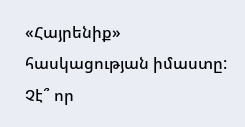«Հայրենիք» հասկացության իմաստը: Չէ՞ որ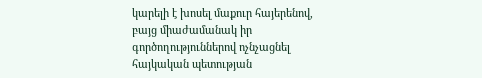կարելի է խոսել մաքուր հայերենով, բայց միաժամանակ իր գործողություններով ոչնչացնել հայկական պետության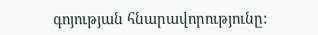գոյության հնարավորությունը: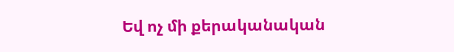Եվ ոչ մի քերականական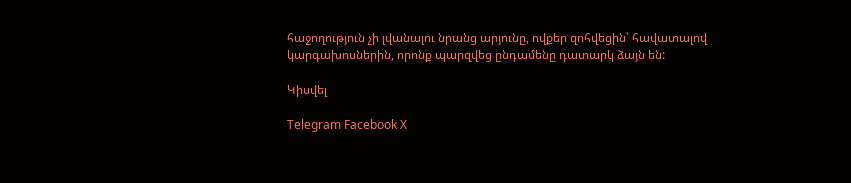հաջողություն չի լվանալու նրանց արյունը, ովքեր զոհվեցին՝ հավատալով կարգախոսներին, որոնք պարզվեց ընդամենը դատարկ ձայն են:

Կիսվել

Telegram Facebook X